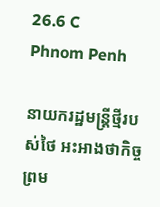26.6 C
Phnom Penh

នាយករដ្ឋមន្ត្រីថ្មីរបស់ថៃ អះអាងថាកិច្ចព្រម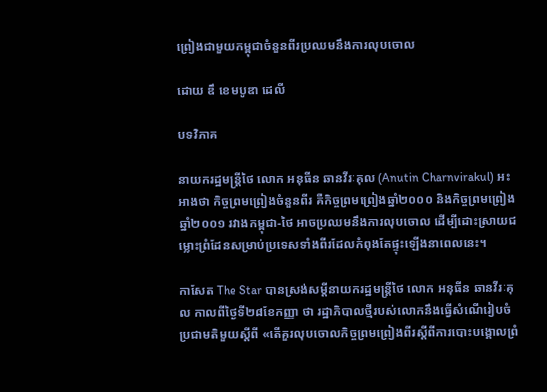ព្រៀងជាមួយកម្ពុជាចំនួនពីរប្រឈមនឹងការលុបចោល

ដោយ ឌឹ ខេមបូឌា ដេលី

បទវិភាគ

នាយករដ្ឋមន្ត្រីថៃ លោក អនុធីន ឆានវីរៈគុល (Anutin Charnvirakul) អះអាងថា កិច្ចព្រមព្រៀងចំនួនពីរ គឺកិច្ចព្រមព្រៀងឆ្នាំ២០០០ និងកិច្ចព្រមព្រៀងឆ្នាំ២០០១ រវាងកម្ពុជា-ថៃ អាចប្រឈមនឹងការលុបចោល ដើម្បីដោះស្រាយជម្លោះព្រំដែនសម្រាប់ប្រទេសទាំងពីរដែលកំពុងតែផ្ទុះឡើងនាពេលនេះ។

កាសែត The Star បានស្រង់សម្ដីនាយករដ្ឋមន្ត្រីថៃ លោក អនុធីន ឆានវីរៈគុល កាលពីថ្ងៃទី២៨ខែកញ្ញា ថា រដ្ឋាភិបាលថ្មីរបស់លោកនឹងធ្វើសំណើរៀបចំប្រជាមតិមួយស្ដីពី «តើគួរលុបចោលកិច្ចព្រមព្រៀងពីរស្ដីពីការបោះបង្គោលព្រំ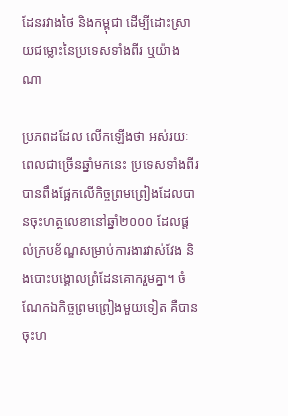ដែនរវាងថៃ និងកម្ពុជា ដើម្បីដោះស្រាយជម្លោះនៃប្រទេសទាំងពីរ ឬយ៉ាងណា

ប្រភពដដែល លើកឡើងថា អស់រយៈពេលជាច្រើនឆ្នាំមកនេះ ប្រទេសទាំងពីរបានពឹងផ្អែកលើកិច្ចព្រមព្រៀងដែលបានចុះហត្ថលេខានៅឆ្នាំ២០០០ ដែលផ្ដល់ក្របខ័ណ្ឌសម្រាប់ការងារវាស់វែង និងបោះបង្គោលព្រំដែនគោករួមគ្នា។ ចំណែកឯកិច្ចព្រមព្រៀងមួយទៀត គឺបានចុះហ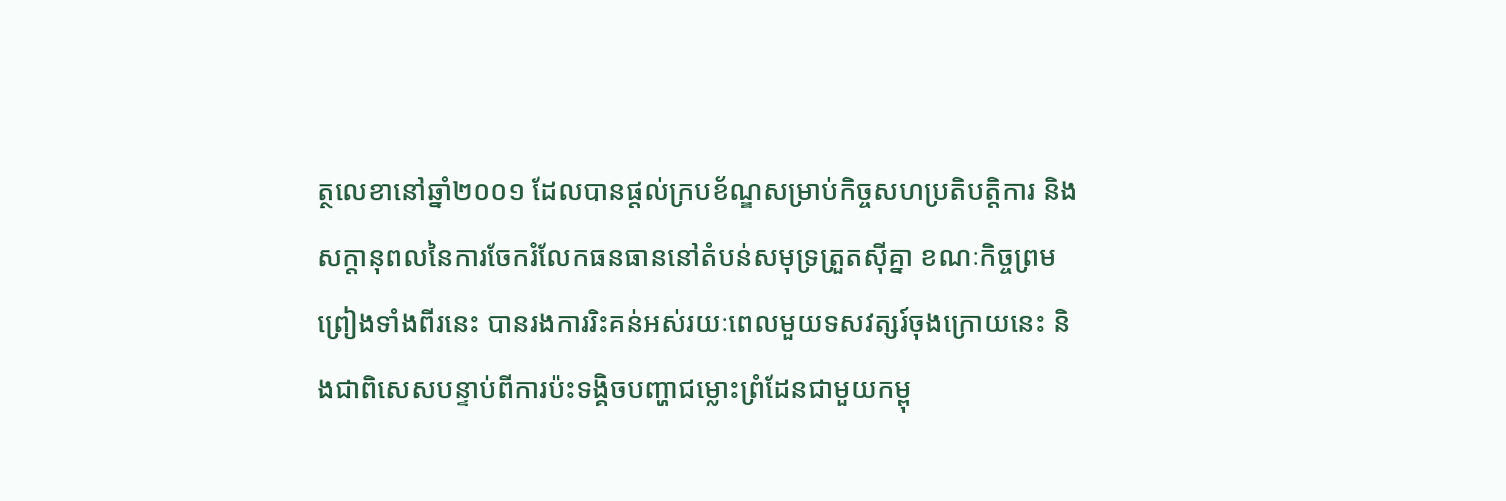ត្ថលេខានៅឆ្នាំ២០០១ ដែលបានផ្ដល់ក្របខ័ណ្ឌសម្រាប់កិច្ចសហប្រតិបត្តិការ និងសក្ដានុពលនៃការចែករំលែកធនធាននៅតំបន់សមុទ្រត្រួតស៊ីគ្នា ខណៈកិច្ចព្រមព្រៀងទាំងពីរនេះ បានរងការរិះគន់អស់រយៈពេលមួយទសវត្សរ៍ចុងក្រោយនេះ និងជាពិសេសបន្ទាប់ពីការប៉ះទង្គិចបញ្ហាជម្លោះព្រំដែនជាមួយកម្ពុ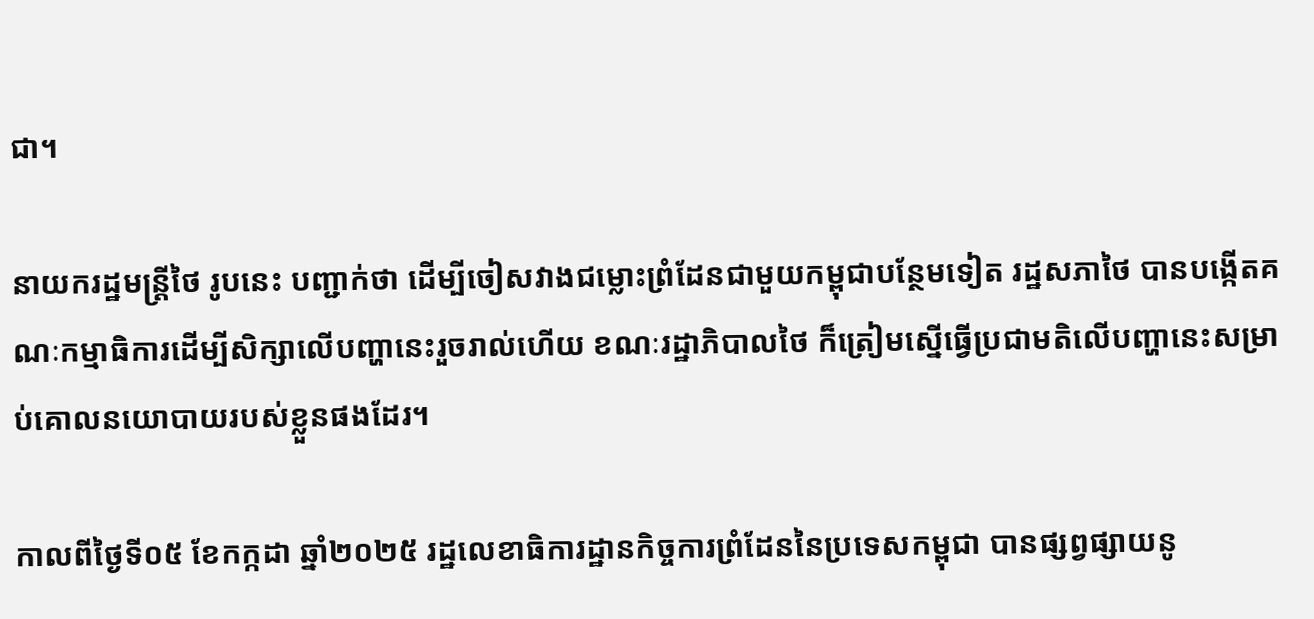ជា។

នាយករដ្ឋមន្ត្រីថៃ រូបនេះ បញ្ជាក់ថា ដើម្បីចៀសវាងជម្លោះព្រំដែនជាមួយកម្ពុជាបន្ថែមទៀត រដ្ឋសភាថៃ បានបង្កើតគណៈកម្មាធិការដើម្បីសិក្សាលើបញ្ហានេះរួចរាល់ហើយ ខណៈរដ្ឋាភិបាលថៃ ក៏ត្រៀមស្នើធ្វើប្រជាមតិលើបញ្ហានេះសម្រាប់គោលនយោបាយរបស់ខ្លួនផងដែរ។

កាលពីថ្ងៃទី០៥ ខែកក្កដា ឆ្នាំ២០២៥ រដ្ឋលេខាធិការដ្ឋានកិច្ចការព្រំដែននៃប្រទេសកម្ពុជា បានផ្សព្វផ្សាយនូ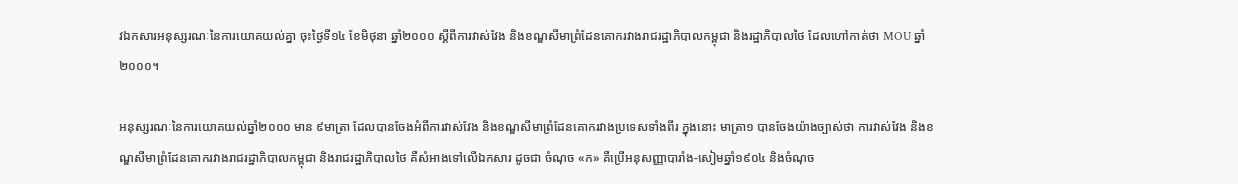វឯកសារអនុស្សរណៈនៃការយោគយល់គ្នា ចុះថ្ងៃទី១៤ ខែមិថុនា ឆ្នាំ២០០០ ស្ដីពីការវាស់វែង និងខណ្ឌសីមាព្រំដែនគោករវាងរាជរដ្ឋាភិបាលកម្ពុជា និងរដ្ឋាភិបាលថៃ ដែលហៅកាត់ថា MOU ឆ្នាំ២០០០។

អនុស្សរណៈនៃការយោគយល់ឆ្នាំ២០០០ មាន ៩មាត្រា ដែលបានចែងអំពីការវាស់វែង និងខណ្ឌសីមាព្រំដែនគោករវាងប្រទេសទាំងពីរ ក្នុងនោះ មាត្រា១ បានចែងយ៉ាងច្បាស់ថា ការវាស់វែង និងខណ្ឌសីមាព្រំដែនគោករវាងរាជរដ្ឋាភិបាលកម្ពុជា និងរាជរដ្ឋាភិបាលថៃ គឺសំអាងទៅលើឯកសារ ដូចជា ចំណុច «ក» គឺប្រើអនុសញ្ញាបារាំង-សៀមឆ្នាំ១៩០៤ និងចំណុច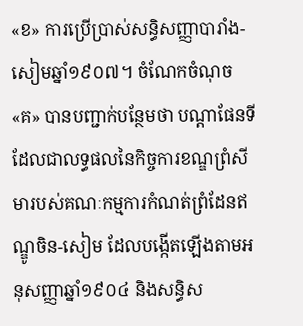«ខ» ការប្រើប្រាស់សន្ធិសញ្ញាបារាំង-សៀមឆ្នាំ១៩០៧។ ចំណែកចំណុច «គ» បានបញ្ជាក់បន្ថែមថា បណ្តាផែនទីដែលជាលទ្ធផលនៃកិច្ចការខណ្ឌព្រំសីមារបស់គណៈកម្មការកំណត់ព្រំដែនឥណ្ឌូចិន-សៀម ដែលបង្កើតឡើងតាមអនុសញ្ញាឆ្នាំ១៩០៤ និងសន្ធិស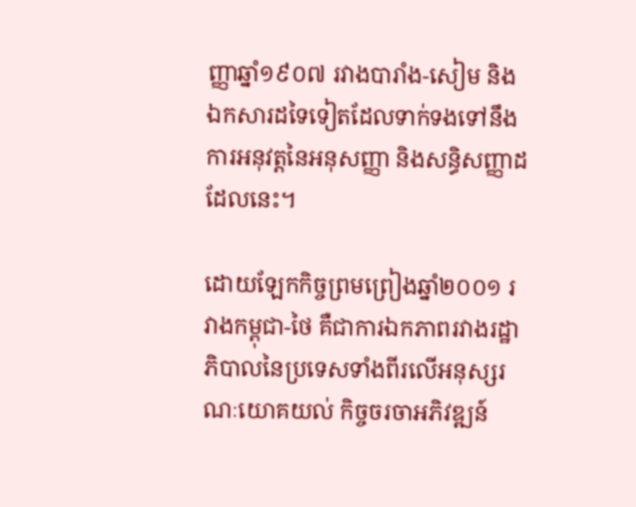ញ្ញាឆ្នាំ១៩០៧ រវាងបារាំង-សៀម និងឯកសារដទៃទៀតដែលទាក់ទងទៅនឹងការអនុវត្តនៃអនុសញ្ញា និងសន្ធិសញ្ញាដដែលនេះ។

ដោយឡែកកិច្ចព្រមព្រៀងឆ្នាំ២០០១ រវាងកម្ពុជា-ថៃ គឺជាការឯកភាពរវាងរដ្ឋាភិបាលនៃប្រទេសទាំងពីរលើអនុស្សរណៈយោគយល់ កិច្ចចរចាអភិវឌ្ឍន៍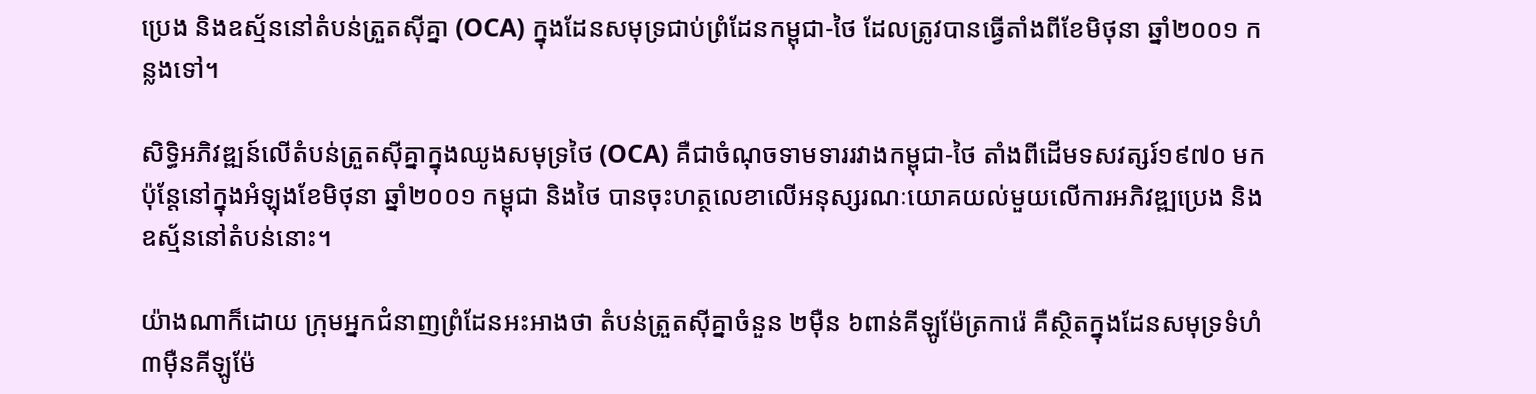ប្រេង និងឧស្ម័ននៅតំបន់ត្រួតស៊ីគ្នា (OCA) ក្នុងដែនសមុទ្រជាប់ព្រំដែនកម្ពុជា-ថៃ ដែលត្រូវបានធ្វើតាំងពីខែមិថុនា ឆ្នាំ២០០១ កន្លងទៅ។

សិទ្ធិអភិវឌ្ឍន៍លើតំបន់ត្រួតស៊ីគ្នាក្នុងឈូងសមុទ្រថៃ (OCA) គឺជាចំណុចទាមទាររវាងកម្ពុជា-ថៃ តាំងពីដើមទសវត្សរ៍១៩៧០ មក ប៉ុន្តែនៅក្នុងអំឡុងខែមិថុនា ឆ្នាំ២០០១ កម្ពុជា និងថៃ បានចុះហត្ថលេខាលើអនុស្សរណៈយោគយល់មួយលើការអភិវឌ្ឍប្រេង និងឧស្ម័ននៅតំបន់នោះ។

យ៉ាងណាក៏ដោយ ក្រុមអ្នកជំនាញព្រំដែនអះអាងថា តំបន់ត្រួតស៊ីគ្នាចំនួន ២ម៉ឺន ៦ពាន់គីឡូម៉ែត្រការ៉េ គឺស្ថិតក្នុងដែនសមុទ្រទំហំ ៣ម៉ឺនគីឡូម៉ែ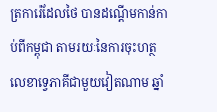ត្រការ៉េដែលថៃ បានដណ្តើមកាន់កាប់ពីកម្ពុជា តាមរយៈនៃការចុះហត្ថលេខាទ្វេភាគីជាមួយវៀតណាម ឆ្នាំ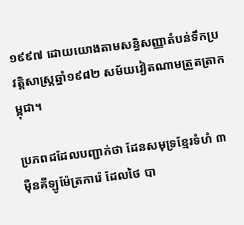១៩៩៧ ដោយយោងតាមសន្ធិសញ្ញាតំបន់ទឹកប្រវត្តិសាស្ត្រឆ្នាំ១៩៨២ សម័យវៀតណាមត្រួតត្រាកម្ពុជា។

ប្រភពដដែលបញ្ជាក់ថា ដែនសមុទ្រខ្មែរទំហំ ៣ម៉ឺនគីឡូម៉ែត្រការ៉េ ដែលថៃ បា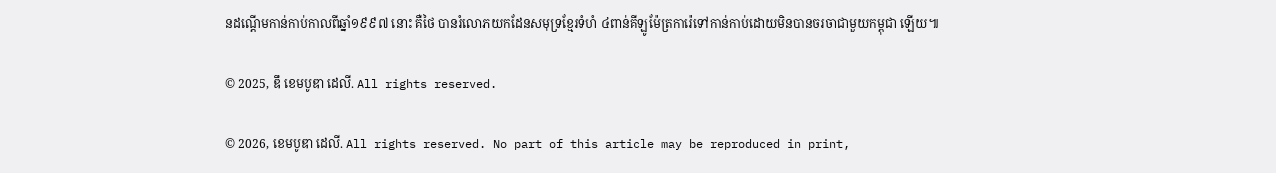នដណ្តើមកាន់កាប់កាលពីឆ្នាំ១៩៩៧ នោះ គឺថៃ បានរំលោភយកដែនសមុទ្រខ្មែរទំហំ ៤ពាន់គីឡូម៉ែត្រការ៉េទៅកាន់កាប់ដោយមិនបានចរចាជាមួយកម្ពុជា ឡើយ៕

© 2025, ឌឹ ខេមបូឌា ដេលី. All rights reserved.

© 2026, ខេមបូឌា ដេលី. All rights reserved. No part of this article may be reproduced in print,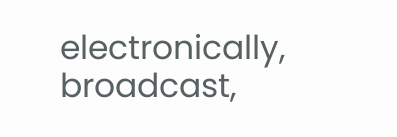electronically, broadcast,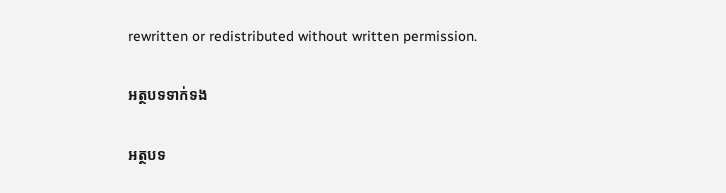rewritten or redistributed without written permission.

អត្ថបទទាក់ទង

អត្ថបទ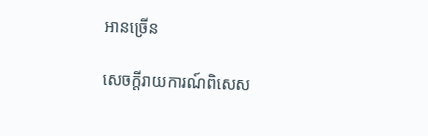អានច្រើន

សេចក្ដីរាយការណ៍ពិសេស